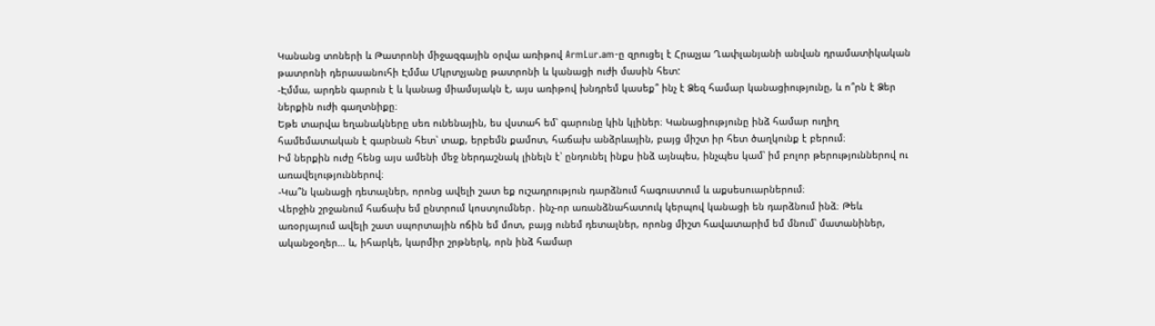Կանանց տոների և Թատրոնի միջազգային օրվա առիթով ArmLur.am-ը զրուցել է Հրաչյա Ղափլանյանի անվան դրամատիկական թատրոնի դերասանուհի Էմմա Մկրտչյանը թատրոնի և կանացի ուժի մասին հետ:
-Էմմա, արդեն գարուն է և կանաց միամսյակն է, այս առիթով խնդրեմ կասեք՞ ինչ է Ձեզ համար կանացիությունը, և ո՞րն է Ձեր ներքին ուժի գաղտնիքը։
Եթե տարվա եղանակները սեռ ունենային, ես վստահ եմ՝ գարունը կին կլիներ։ Կանացիությունը ինձ համար ուղիղ համեմատական է գարնան հետ՝ տաք, երբեմն քամոտ, հաճախ անձրևային, բայց միշտ իր հետ ծաղկունք է բերում։
Իմ ներքին ուժը հենց այս ամենի մեջ ներդաշնակ լինելն է՝ ընդունել ինքս ինձ այնպես, ինչպես կամ՝ իմ բոլոր թերություններով ու առավելություններով։
-Կա՞ն կանացի դետալներ, որոնց ավելի շատ եք ուշադրություն դարձնում հագուստում և աքսեսուարներում։
Վերջին շրջանում հաճախ եմ ընտրում կոստյումներ․ ինչ-որ առանձնահատուկ կերպով կանացի են դարձնում ինձ։ Թեև առօրյայում ավելի շատ սպորտային ոճին եմ մոտ, բայց ունեմ դետալներ, որոնց միշտ հավատարիմ եմ մնում՝ մատանիներ, ականջօղեր… և, իհարկե, կարմիր շրթներկ, որն ինձ համար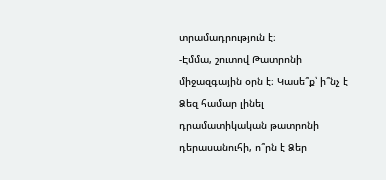տրամադրություն է։
-Էմմա, շուտով Թատրոնի միջազգային օրն է։ Կասե՞ք՝ ի՞նչ է Ձեզ համար լինել դրամատիկական թատրոնի դերասանուհի, ո՞րն է Ձեր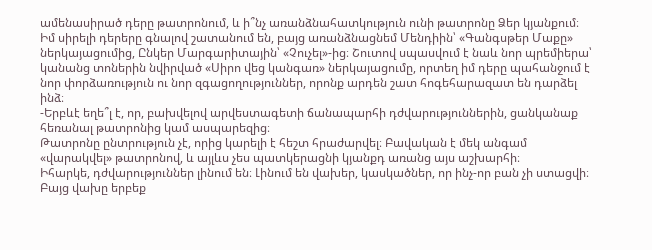ամենասիրած դերը թատրոնում, և ի՞նչ առանձնահատկություն ունի թատրոնը Ձեր կյանքում։
Իմ սիրելի դերերը գնալով շատանում են, բայց առանձնացնեմ Մենդիին՝ «Գանգսթեր Մաքը» ներկայացումից, Ընկեր Մարգարիտային՝ «Չուչել»-ից։ Շուտով սպասվում է նաև նոր պրեմիերա՝ կանանց տոներին նվիրված «Սիրո վեց կանգառ» ներկայացումը, որտեղ իմ դերը պահանջում է նոր փորձառություն ու նոր զգացողություններ, որոնք արդեն շատ հոգեհարազատ են դարձել ինձ։
-Երբևէ եղե՞լ է, որ, բախվելով արվեստագետի ճանապարհի դժվարություններին, ցանկանաք հեռանալ թատրոնից կամ ասպարեզից։
Թատրոնը ընտրություն չէ, որից կարելի է հեշտ հրաժարվել։ Բավական է մեկ անգամ «վարակվել» թատրոնով, և այլևս չես պատկերացնի կյանքդ առանց այս աշխարհի։
Իհարկե, դժվարություններ լինում են։ Լինում են վախեր, կասկածներ, որ ինչ-որ բան չի ստացվի։ Բայց վախը երբեք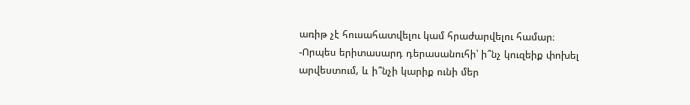առիթ չէ հուսահատվելու կամ հրաժարվելու համար։
-Որպես երիտասարդ դերասանուհի՝ ի՞նչ կուզեիք փոխել արվեստում, և ի՞նչի կարիք ունի մեր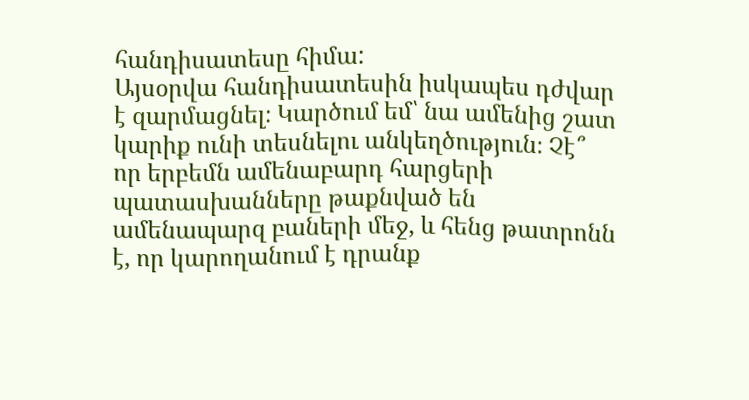հանդիսատեսը հիմա:
Այսօրվա հանդիսատեսին իսկապես դժվար է զարմացնել։ Կարծում եմ՝ նա ամենից շատ կարիք ունի տեսնելու անկեղծություն։ Չէ՞ որ երբեմն ամենաբարդ հարցերի պատասխանները թաքնված են ամենապարզ բաների մեջ, և հենց թատրոնն է, որ կարողանում է դրանք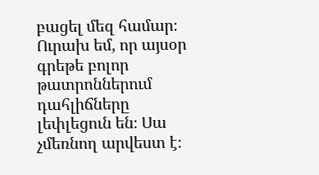բացել մեզ համար։
Ուրախ եմ, որ այսօր գրեթե բոլոր թատրոններում դահլիճները լեփլեցուն են։ Սա չմեռնող արվեստ է։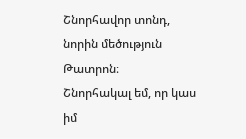Շնորհավոր տոնդ, նորին մեծություն Թատրոն։
Շնորհակալ եմ, որ կաս իմ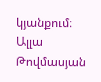կյանքում։
Ալլա Թովմասյան